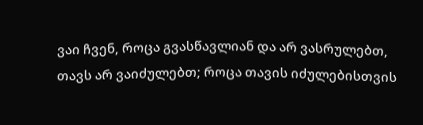ვაი ჩვენ, როცა გვასწავლიან და არ ვასრულებთ, თავს არ ვაიძულებთ; როცა თავის იძულებისთვის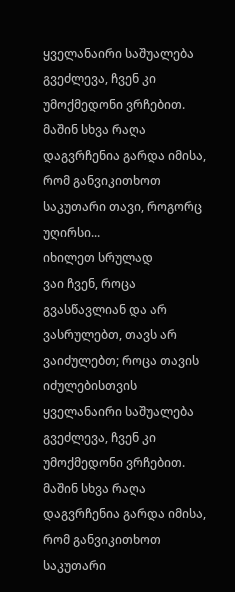ყველანაირი საშუალება გვეძლევა, ჩვენ კი უმოქმედონი ვრჩებით. მაშინ სხვა რაღა დაგვრჩენია გარდა იმისა, რომ განვიკითხოთ საკუთარი თავი, როგორც უღირსი...
იხილეთ სრულად
ვაი ჩვენ, როცა გვასწავლიან და არ ვასრულებთ, თავს არ ვაიძულებთ; როცა თავის იძულებისთვის ყველანაირი საშუალება გვეძლევა, ჩვენ კი უმოქმედონი ვრჩებით. მაშინ სხვა რაღა დაგვრჩენია გარდა იმისა, რომ განვიკითხოთ საკუთარი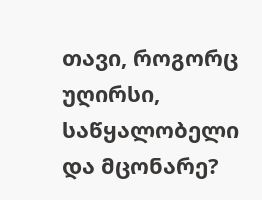თავი, როგორც უღირსი, საწყალობელი და მცონარე?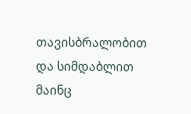თავისბრალობით და სიმდაბლით მაინც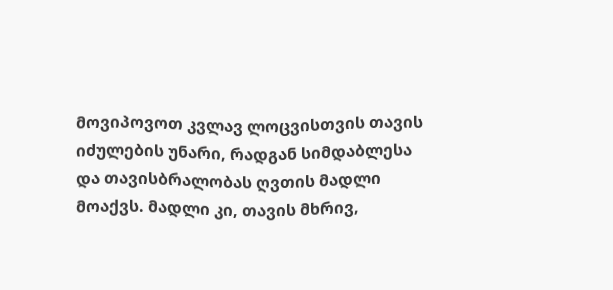მოვიპოვოთ კვლავ ლოცვისთვის თავის იძულების უნარი, რადგან სიმდაბლესა და თავისბრალობას ღვთის მადლი მოაქვს. მადლი კი, თავის მხრივ,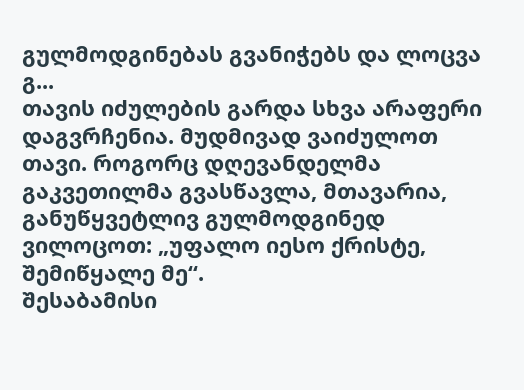გულმოდგინებას გვანიჭებს და ლოცვა გ...
თავის იძულების გარდა სხვა არაფერი დაგვრჩენია. მუდმივად ვაიძულოთ თავი. როგორც დღევანდელმა გაკვეთილმა გვასწავლა, მთავარია, განუწყვეტლივ გულმოდგინედ ვილოცოთ: „უფალო იესო ქრისტე, შემიწყალე მე“.
შესაბამისი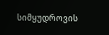სიმყუდროვის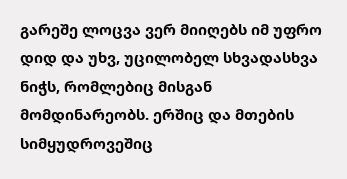გარეშე ლოცვა ვერ მიიღებს იმ უფრო დიდ და უხვ, უცილობელ სხვადასხვა ნიჭს, რომლებიც მისგან მომდინარეობს. ერშიც და მთების სიმყუდროვეშიც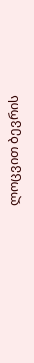ლოცვით ბევრის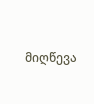მიღწევა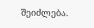შეიძლება.